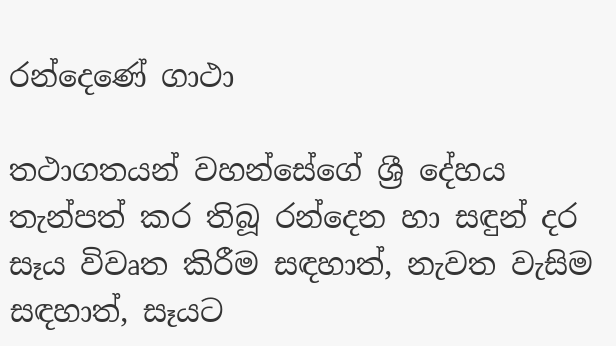රන්දෙණේ ගාථා

තථාගතයන් වහන්සේගේ ශ්‍රී දේහය තැන්පත් කර තිබූ රන්දෙන හා සඳුන් දර සෑය විවෘත කිරීම සඳහාත්, නැවත වැසිම සඳහාත්, සෑයට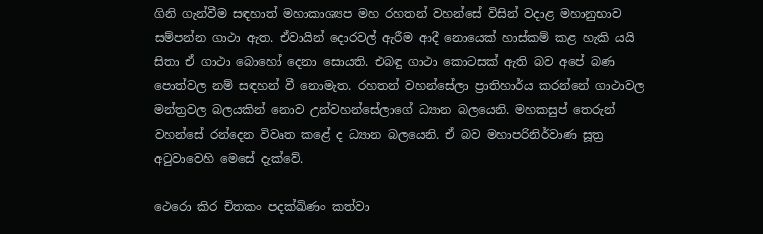ගිනි ගැන්වීම සඳහාත් මහාකාශ්‍යප මහ රහතන් වහන්සේ විසින් වදාළ මහානුභාව සම්පන්න ගාථා ඇත. ඒවායින් දොරවල් ඇරීම ආදී නොයෙක් හාස්කම් කළ හැකි යයි සිතා ඒ ගාථා බොහෝ දෙනා සොයති. එබඳු ගාථා කොටසක් ඇති බව අපේ බණ පොත්වල නම් සඳහන් වී නොමැත. රහතන් වහන්සේලා ප්‍රාතිහාර්ය කරන්නේ ගාථාවල මන්ත්‍රවල බලයකින් නොව උන්වහන්සේලාගේ ධ්‍යාන බලයෙනි. මහකසුප් තෙරුන් වහන්සේ රන්දෙන විවෘත කළේ ද ධ්‍යාන බලයෙනි. ඒ බව මහාපරිනිර්වාණ සූත්‍ර අටුවාවෙහි මෙසේ දැක්වේ.

ථෙරො කිර චිතකං පදක්ඛිණං කත්වා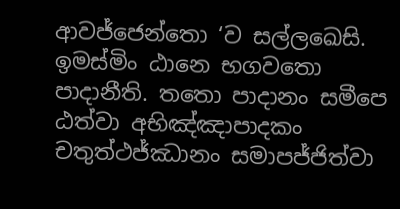ආවජ්ජෙන්තො ‘ව සල්ලඛෙසි. ඉමස්මිං ඨානෙ භගවතො පාදානීති. තතො පාදානං සමීපෙ ඨත්වා අභිඤ්ඤාපාදකං චතුත්ථජ්ඣානං සමාපජ්ජිත්වා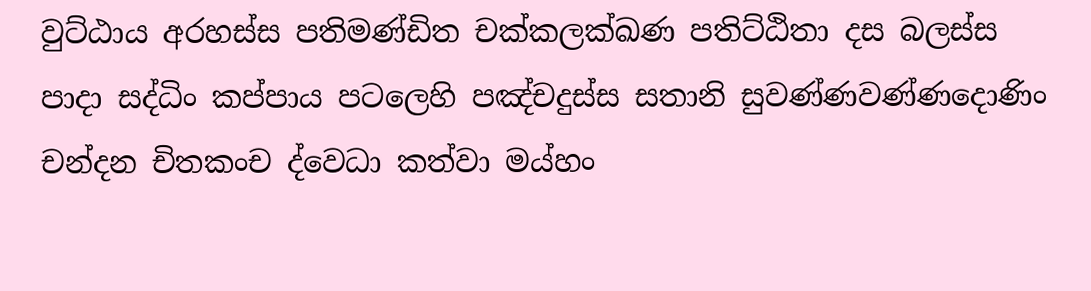වුට්ඨාය අරහස්ස පතිමණ්ඩිත චක්කලක්ඛණ පතිට්ඨිතා දස බලස්ස පාදා සද්ධිං කප්පාය පටලෙහි පඤ්චදුස්ස සතානි සුවණ්ණවණ්ණදොණිං චන්දන චිතකංච ද්වෙධා කත්වා මය්හං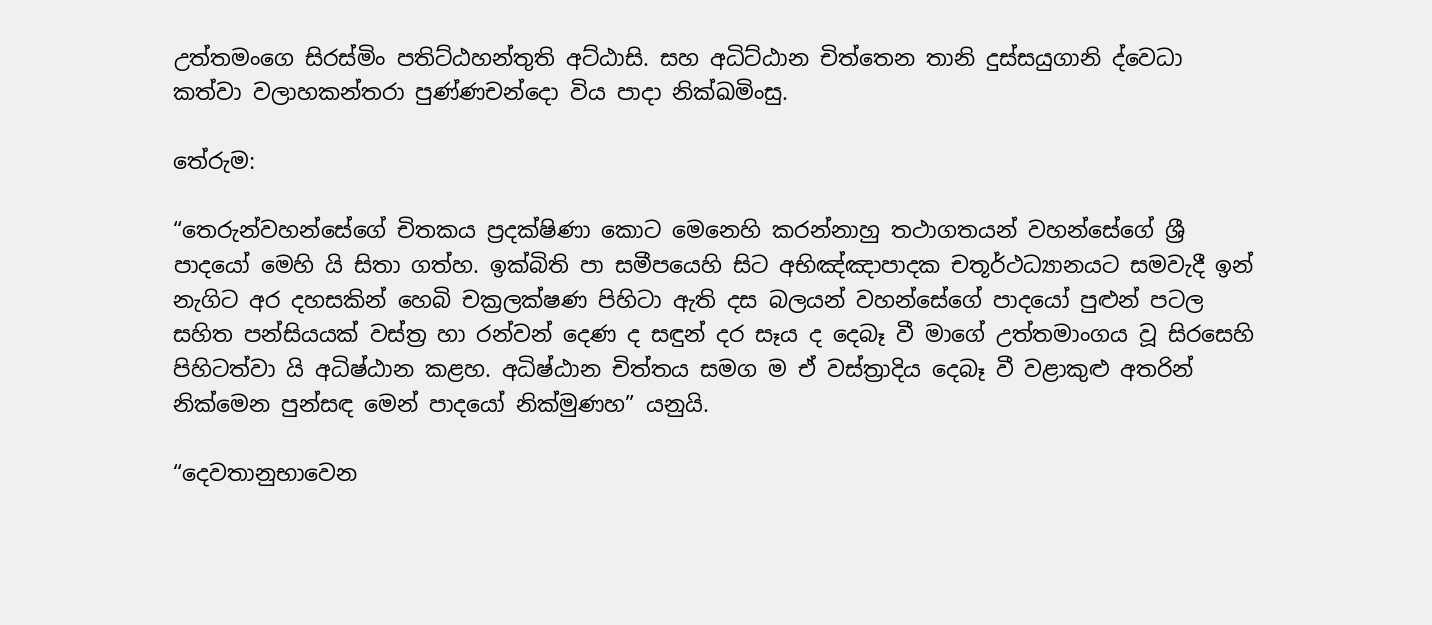උත්තමංගෙ සිරස්මිං පතිට්ඨහන්තුති අට්ඨාසි. සහ අධිට්ඨාන චිත්තෙන තානි දුස්සයුගානි ද්වෙධා කත්වා වලාහකන්තරා පුණ්ණචන්දො විය පාදා නික්ඛමිංසු.

තේරුම:

“තෙරුන්වහන්සේගේ චිතකය ප්‍රදක්ෂිණා කොට මෙනෙහි කරන්නාහු තථාගතයන් වහන්සේගේ ශ්‍රී පාදයෝ මෙහි යි සිතා ගත්හ. ඉක්බිති පා සමීපයෙහි සිට අභිඤ්ඤාපාදක චතූර්ථධ්‍යානයට සමවැදී ඉන් නැගිට අර දහසකින් හෙබි චක්‍රලක්ෂණ පිහිටා ඇති දස බලයන් වහන්සේගේ පාදයෝ පුළුන් පටල සහිත පන්සියයක් වස්ත්‍ර හා රන්වන් දෙණ ද සඳුන් දර සෑය ද දෙබෑ වී මාගේ උත්තමාංගය වූ සිරසෙහි පිහිටත්වා යි අධිෂ්ඨාන කළහ. අධිෂ්ඨාන චිත්තය සමග ම ඒ වස්ත්‍රාදිය දෙබෑ වී වළාකුළු අතරින් නික්මෙන පුන්සඳ මෙන් පාදයෝ නික්මුණහ” යනුයි.

“දෙවතානුභාවෙන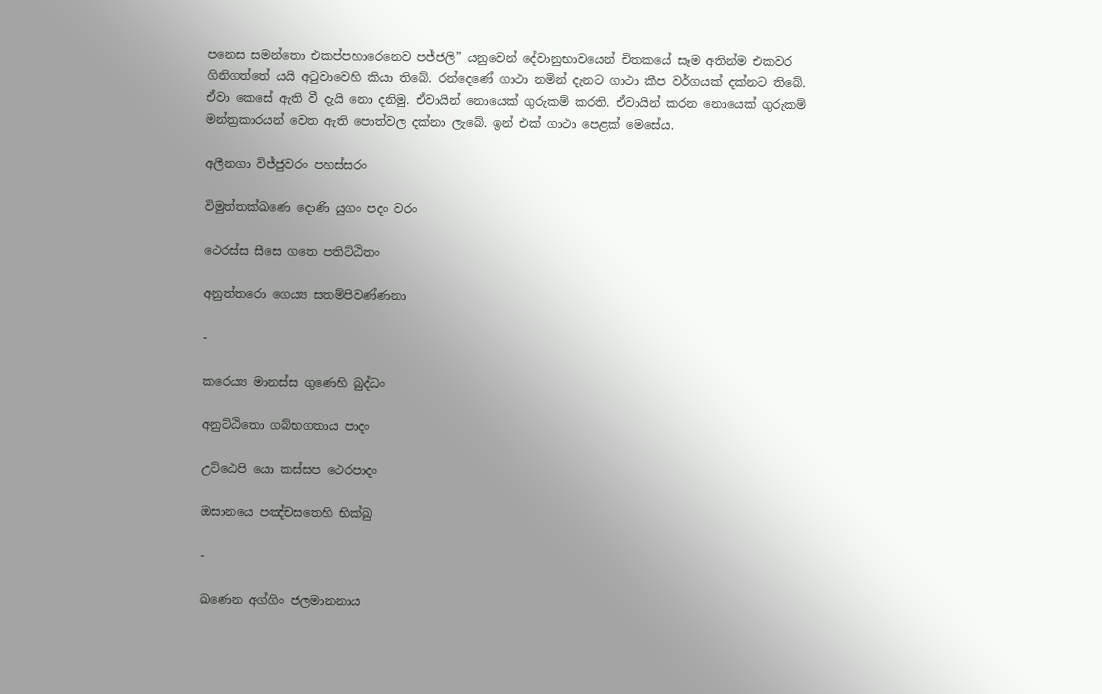පනෙස සමන්තො එකප්පහාරෙනෙව පජ්ජලි” යනුවෙන් දේවානුභාවයෙන් චිතකයේ සෑම අතින්ම එකවර ගිනිගත්තේ යයි අටුවාවෙහි කියා තිබේ. රන්දෙණේ ගාථා නමින් දැනට ගාථා කීප වර්ගයක් දක්නට තිබේ. ඒවා කෙසේ ඇති වී දැයි නො දනිමු. ඒවායින් නොයෙක් ගුරුකම් කරති. ඒවායින් කරන නොයෙක් ගුරුකම් මන්ත්‍රකාරයන් වෙත ඇති පොත්වල දක්නා ලැබේ. ඉන් එක් ගාථා පෙළක් මෙසේය.

අලීනගා විජ්ජුවරං පහස්සරං

විමුත්තක්ඛණෙ දොණි යුගං පදං වරං

ථෙරස්ස සීසෙ ගතෙ පතිට්ඨිතං

අනුත්තරො ගෙය්‍ය සතම්පිවණ්ණනා

-

කරෙය්‍ය මානස්ස ගුණෙහි බුද්ධං

අනුට්ඨිතො ගබ්භගතාය පාදං

උට්ඨෙපි යො කස්සප ථෙරපාදං

ඔසානයෙ පඤ්චසතෙහි භික්ඛු

-

ඛණෙන අග්ගිං ජලමානනාය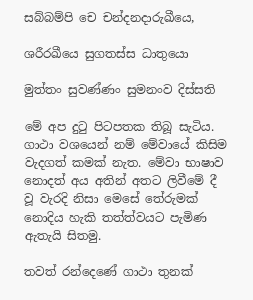සබ්බම්පි චෙ චන්දනදාරුඛීයෙ,

ශරීරඛීයෙ සුගතස්ස ධාතුයො

මුත්තං සුවණ්ණං සුමනංව දිස්සති

මේ අප දුටු පිටපතක තිබූ සැටිය. ගාථා වශයෙන් නම් මේවායේ කිසිම වැදගත් කමක් නැත. මේවා භාෂාව නොදත් අය අතින් අතට ලිවීමේ දී වූ වැරදි නිසා මෙසේ තේරුමක් නොදිය හැකි තත්ත්වයට පැමිණ ඇතැයි සිතමු.

තවත් රන්දෙණේ ගාථා තුනක්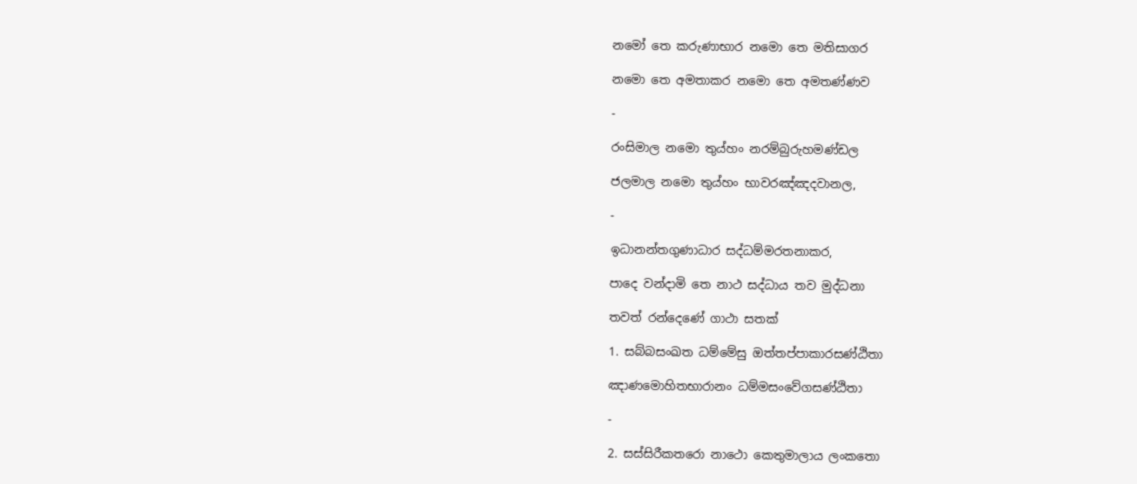නමෝ තෙ කරුණාභාර නමො තෙ මතිසාගර

නමො තෙ අමතාකර නමො තෙ අමතණ්ණව

-

රංසිමාල නමො තුය්හං නරම්බුරුහමණ්ඩල

ජලමාල නමො තුය්හං භාවරඤ්ඤදවානල,

-

ඉධානන්තගුණාධාර සද්ධම්මරතනාකර,

පාදෙ වන්දාමි තෙ නාථ සද්ධාය තව මුද්ධනා

තවත් රන්දෙණේ ගාථා සතක්

1. සබ්බසංඛත ධම්මේසු ඔත්තප්පාකාරසණ්ඨිතා

ඤාණමොහිතභාරානං ධම්මසංවේගසණ්ඨිතා

-

2. සස්සිරීකතරො නාථො කෙතුමාලාය ලංකතො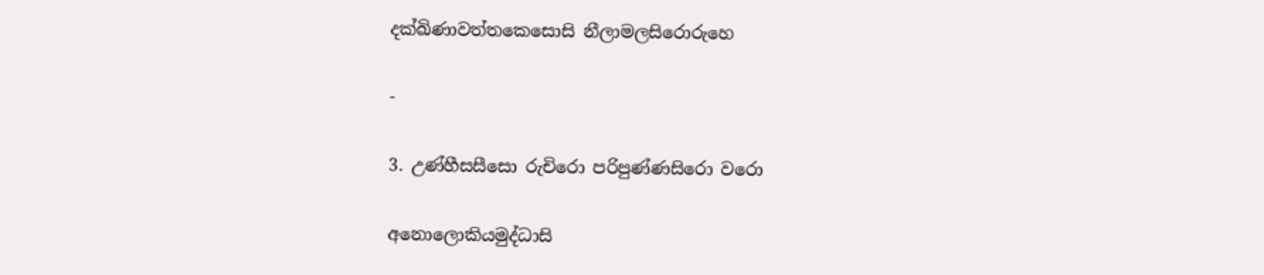දක්ඛිණාවත්තකෙසොසි නීලාමලසිරොරුහෙ

-

3. උණ්හීසසීසො රුචිරො පරිපුණ්ණසිරො වරො

අනොලොකියමුද්ධාසි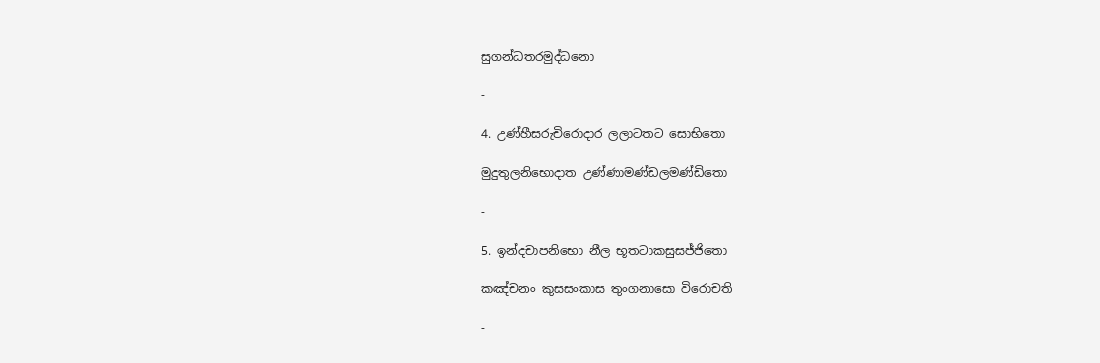සුගන්ධතරමුද්ධනො

-

4. උණ්හීසරුචිරොදාර ලලාටතට සොභිතො

මුදුතුලනිභොදාත උණ්ණාමණ්ඩලමණ්ඩිතො

-

5. ඉන්දචාපනිභො නීල භූතටාකසුසජ්ජිතො

කඤ්චනං කුසසංකාස තුංගනාසො විරොචති

-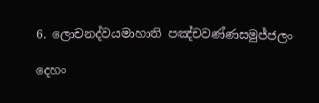6. ලොචනද්වයමාහාති පඤ්චවණ්ණසමුජ්ජලං

දෙහං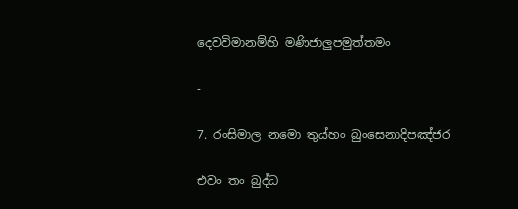දෙවවිමානම්හි මණිජාලුපමුත්තමං

-

7. රංසිමාල නමො තුය්හං බුංසෙනාදිපඤ්ජර

එවං තං බුද්ධ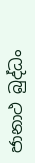ජානාථ බුද්ධං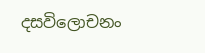දසවිලොචනං